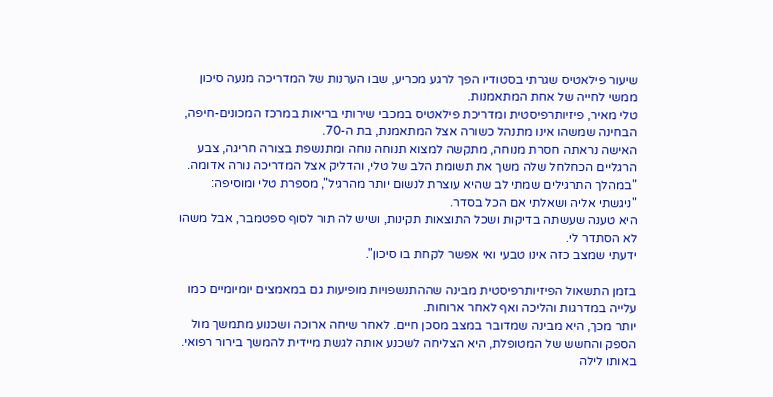שיעור פילאטיס שגרתי בסטודיו הפך לרגע מכריע, שבו הערנות של המדריכה מנעה סיכון ממשי לחייה של אחת המתאמנות.
טלי מאיר, פיזיותרפיסטית ומדריכת פילאטיס במכבי שירותי בריאות במרכז המכונים-חיפה, הבחינה שמשהו אינו מתנהל כשורה אצל המתאמנת, בת ה-70.
האישה נראתה חסרת מנוחה, מתקשה למצוא תנוחה נוחה ומתנשפת בצורה חריגה, צבע הרגליים הכחלחל שלה משך את תשומת הלב של טלי, והדליק אצל המדריכה נורה אדומה.
"במהלך התרגילים שמתי לב שהיא עוצרת לנשום יותר מהרגיל", מספרת טלי ומוסיפה: "ניגשתי אליה ושאלתי אם הכל בסדר.
היא טענה שעשתה בדיקות ושכל התוצאות תקינות, ושיש לה תור לסוף ספטמבר, אבל משהו לא הסתדר לי.
ידעתי שמצב כזה אינו טבעי ואי אפשר לקחת בו סיכון".

בזמן התשאול הפיזיותרפיסטית מבינה שההתנשפויות מופיעות גם במאמצים יומיומיים כמו עלייה במדרגות והליכה ואף לאחר ארוחות.
יותר מכך, היא מבינה שמדובר במצב מסכן חיים. לאחר שיחה ארוכה ושכנוע מתמשך מול הספק והחשש של המטופלת, היא הצליחה לשכנע אותה לגשת מיידית להמשך בירור רפואי.
באותו לילה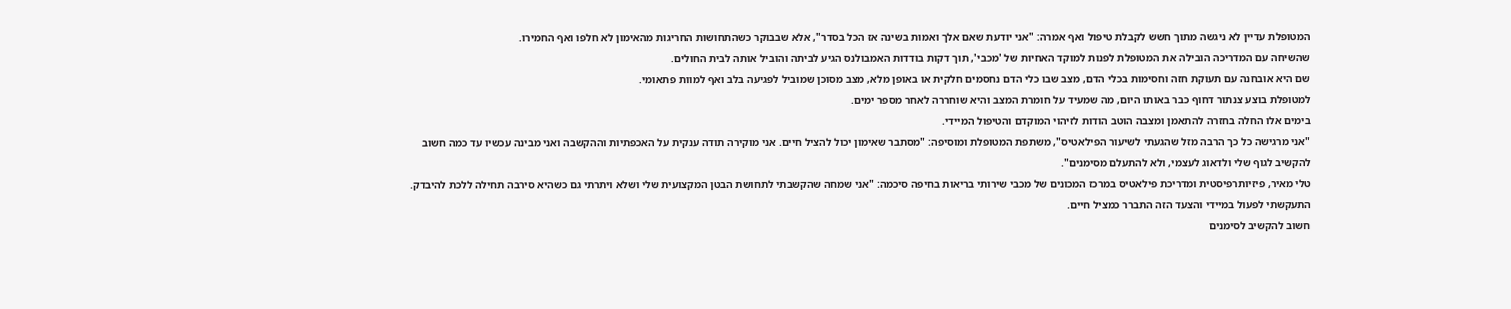המטופלת עדיין לא ניגשה מתוך חשש לקבלת טיפול ואף אמרה: "אני יודעת שאם אלך ואמות בשינה אז הכל בסדר", אלא שבבוקר כשהתחושות החריגות מהאימון לא חלפו ואף החמירו.
שהשיחה עם המדריכה הובילה את המטופלת לפנות למוקד האחיות של 'מכבי', תוך דקות בודדות האמבולנס הגיע לביתה והוביל אותה לבית החולים.
שם היא אובחנה עם תעוקת חזה וחסימות בכלי הדם, מצב שבו כלי הדם נחסמים חלקית או באופן מלא, מצב מסוכן שמוביל לפגיעה בלב ואף למוות פתאומי.
למטופלת בוצע צנתור דחוף כבר באותו היום, מה שמעיד על חומרת המצב והיא שוחררה לאחר מספר ימים.
בימים אלו החלה בחזרה להתאמן ומצבה הוטב הודות לזיהוי המוקדם והטיפול המיידי.
"אני מרגישה כל כך הרבה מזל שהגעתי לשיעור הפילאטיס", משתפת המטופלת ומוסיפה: "מסתבר שאימון יכול להציל חיים. אני מוקירה תודה ענקית על האכפתיות וההקשבה ואני מבינה עכשיו עד כמה חשוב להקשיב לגוף שלי ולדאוג לעצמי, ולא להתעלם מסימנים".
טלי מאיר, פיזיותרפיסטית ומדריכת פילאטיס במרכז המכונים של מכבי שירותי בריאות בחיפה סיכמה: "אני שמחה שהקשבתי לתחושת הבטן המקצועית שלי ושלא ויתרתי גם כשהיא סירבה תחילה ללכת להיבדק.
התעקשתי לפעול במיידי והצעד הזה התברר כמציל חיים.
חשוב להקשיב לסימנים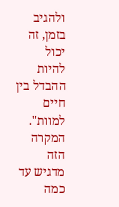ולהגיב בזמן, זה יכול להיות ההבדל בין חיים למוות".
המקרה הזה מדגיש עד כמה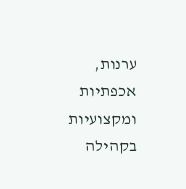ערנות, אכפתיות ומקצועיות בקהילה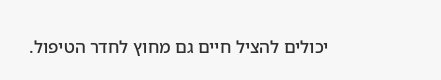יכולים להציל חיים גם מחוץ לחדר הטיפול.